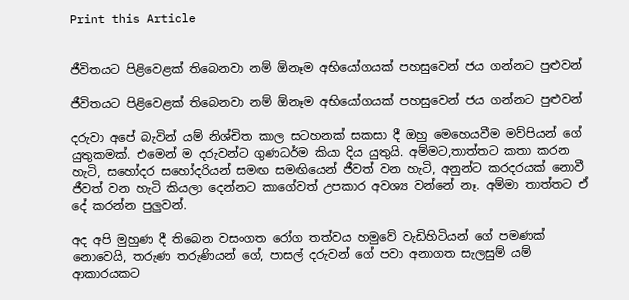Print this Article


ජීවිතයට පිළිවෙළක් තිබෙනවා නම් ඕනෑම අභියෝගයක් පහසුවෙන් ජය ගන්නට පුළුවන්

ජීවිතයට පිළිවෙළක් තිබෙනවා නම් ඕනෑම අභියෝගයක් පහසුවෙන් ජය ගන්නට පුළුවන්

දරුවා අපේ බැවින් යම් නිශ්චිත කාල සටහනක් සකසා දී ඔහු මෙහෙයවීම මව්පියන් ගේ යුතුකමක්. එමෙන් ම දරුවන්ට ගුණධර්ම කියා දිය යුතුයි. අම්මට,තාත්තට කතා කරන හැටි, සහෝදර සහෝදරියන් සමඟ සමඟියෙන් ජීවත් වන හැටි, අනුන්ට කරදරයක් නොවී ජීවත් වන හැටි කියලා දෙන්නට කාගේවත් උපකාර අවශ්‍ය වන්නේ නෑ. අම්මා තාත්තට ඒ දේ කරන්න පුලුවන්.

අද අපි මුහුණ දී තිබෙන වසංගත රෝග තත්වය හමුවේ වැඩිහිටියන් ගේ පමණක් නොවෙයි, තරුණ තරුණියන් ගේ, පාසල් දරුවන් ගේ පවා අනාගත සැලසුම් යම් ආකාරයකට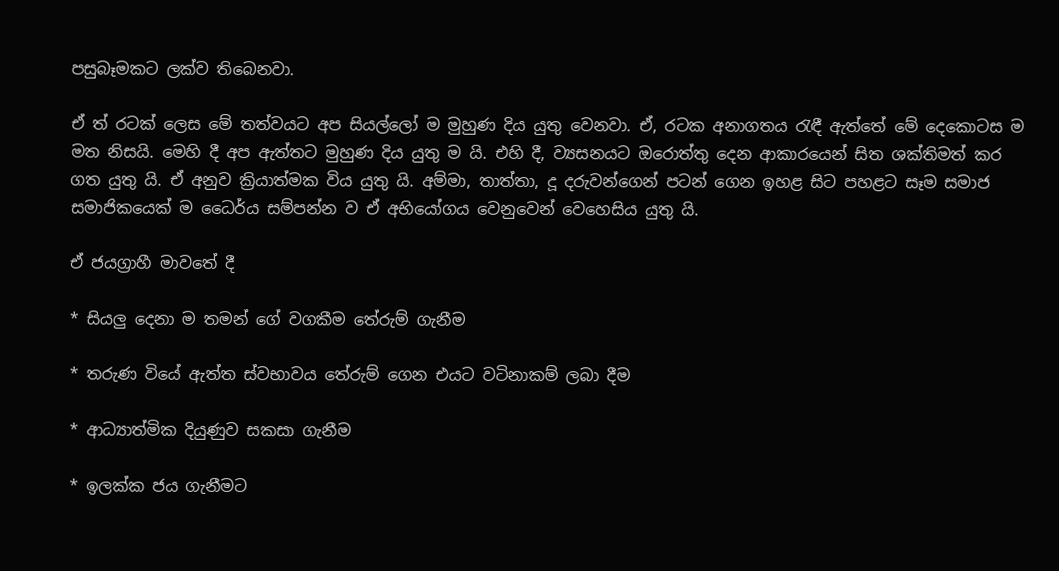පසුබෑමකට ලක්ව තිබෙනවා.

ඒ ත් රටක් ලෙස මේ තත්වයට අප සියල්ලෝ ම මුහුණ දිය යුතු වෙනවා. ඒ, රටක අනාගතය රැඳී ඇත්තේ මේ දෙකොටස ම මත නිසයි. මෙහි දී අප ඇත්තට මුහුණ දිය යුතු ම යි. එහි දී, ව්‍යසනයට ඔරොත්තු දෙන ආකාරයෙන් සිත ශක්තිමත් කර ගත යුතු යි. ඒ අනුව ක්‍රියාත්මක විය යුතු යි. අම්මා, තාත්තා, දූ දරුවන්ගෙන් පටන් ගෙන ඉහළ සිට පහළට සෑම සමාජ සමාජිකයෙක් ම ධෛර්ය සම්පන්න ව ඒ අභියෝගය වෙනුවෙන් වෙහෙසිය යුතු යි.

ඒ ජයග්‍රාහී මාවතේ දී

* සියලු දෙනා ම තමන් ගේ වගකීම තේරුම් ගැනීම

* තරුණ වියේ ඇත්ත ස්වභාවය තේරුම් ගෙන එයට වටිනාකම් ලබා දීම

* ආධ්‍යාත්මික දියුණුව සකසා ගැනීම

* ඉලක්ක ජය ගැනීමට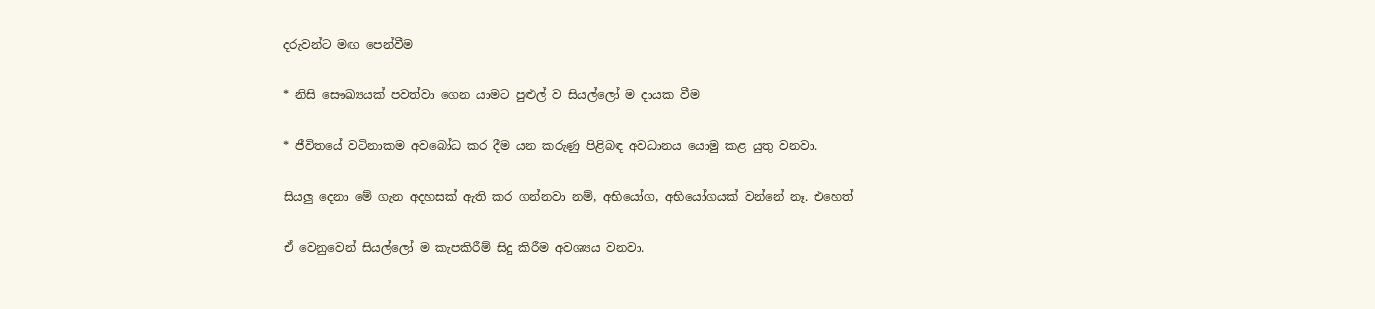දරුවන්ට මඟ පෙන්වීම

* නිසි සෞඛ්‍යයක් පවත්වා ගෙන යාමට පුළුල් ව සියල්ලෝ ම දායක වීම

* ජීවිතයේ වටිනාකම අවබෝධ කර දීම යන කරුණු පිළිබඳ අවධානය යොමු කළ යුතු වනවා.

සියලු දෙනා මේ ගැන අදහසක් ඇති කර ගන්නවා නම්, අභියෝග, අභියෝගයක් වන්නේ නෑ. එහෙත්

ඒ වෙනුවෙන් සියල්ලෝ ම කැපකිරීම් සිදු කිරීම අවශ්‍යය වනවා.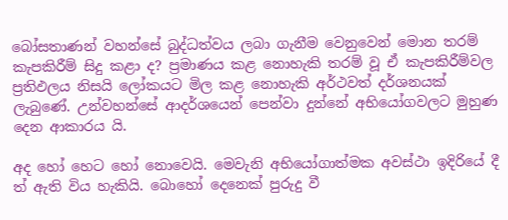බෝසතාණන් වහන්සේ බුද්ධත්වය ලබා ගැනීම වෙනුවෙන් මොන තරම් කැපකිරීම් සිදු කළා ද? ප්‍රමාණය කළ නොහැකි තරම් වූ ඒ කැපකිරීම්වල ප්‍රතිඵලය නිසයි ලෝකයට මිල කළ නොහැකි අර්ථවත් දර්ශනයක් ලැබුණේ. උන්වහන්සේ ආදර්ශයෙන් පෙන්වා දුන්නේ අභියෝගවලට මුහුණ දෙන ආකාරය යි.

අද හෝ හෙට හෝ නොවෙයි. මෙවැනි අභියෝගාත්මක අවස්ථා ඉදිරියේ දී ත් ඇති විය හැකියි. බොහෝ දෙනෙක් පුරුදු වී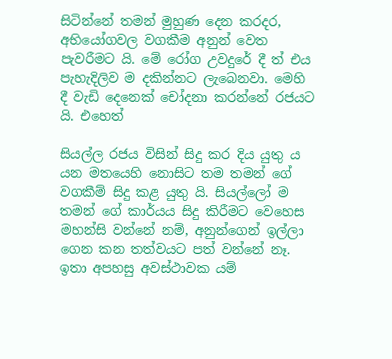සිටින්නේ තමන් මුහුණ දෙන කරදර, අභියෝගවල වගකීම අනුන් වෙත පැවරීමට යි. මේ රෝග උවදුරේ දී ත් එය පැහැදිලිව ම දකින්නට ලැබෙනවා. මෙහි දී වැඩි දෙනෙක් චෝදනා කරන්නේ රජයට යි. එහෙත්

සියල්ල රජය විසින් සිදු කර දිය යුතු ය යන මතයෙහි නොසිට තම තමන් ගේ වගකීම් සිදු කළ යුතු යි. සියල්ලෝ ම තමන් ගේ කාර්යය සිදු කිරීමට වෙහෙස මහන්සි වන්නේ නම්, අනුන්ගෙන් ඉල්ලා ගෙන කන තත්වයට පත් වන්නේ නෑ. ඉතා අපහසු අවස්ථාවක යම්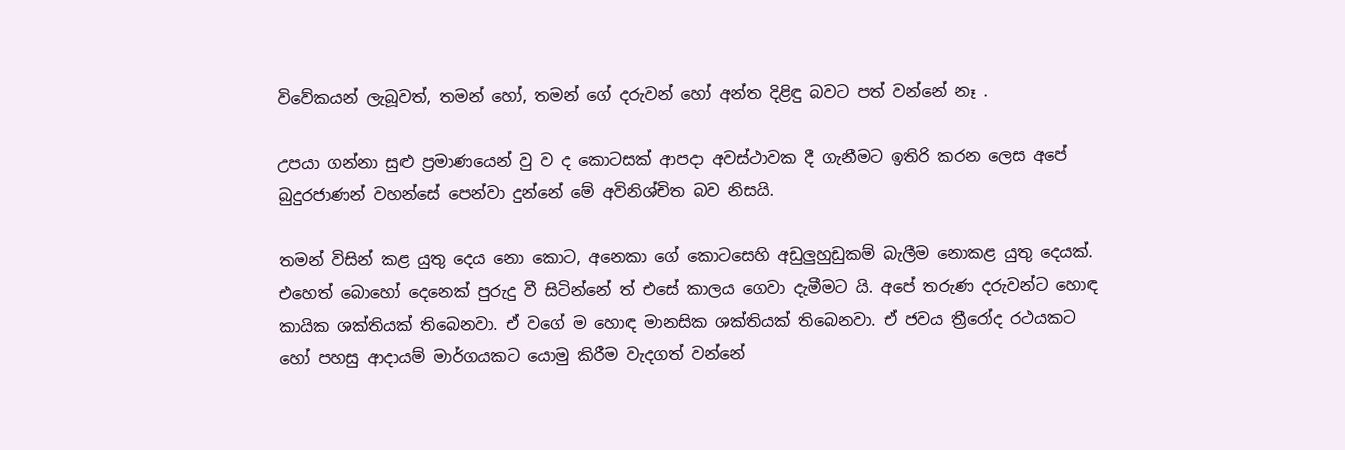විවේකයන් ලැබූවත්, තමන් හෝ, තමන් ගේ දරුවන් හෝ අන්ත දිළිඳු බවට පත් වන්නේ නෑ .

උපයා ගන්නා සුළු ප්‍රමාණයෙන් වු ව ද කොටසක් ආපදා අවස්ථාවක දී ගැනීමට ඉතිරි කරන ලෙස අපේ බුදුරජාණන් වහන්සේ පෙන්වා දුන්නේ මේ අවිනිශ්චිත බව නිසයි.

තමන් විසින් කළ යුතු දෙය නො කොට, අනෙකා ගේ කොටසෙහි අඩුලුහුඩුකම් බැලීම නොකළ යුතු දෙයක්. එහෙත් බොහෝ දෙනෙක් පුරුදු වී සිටින්නේ ත් එසේ කාලය ගෙවා දැමීමට යි. අපේ තරුණ දරුවන්ට හොඳ කායික ශක්තියක් තිබෙනවා. ඒ වගේ ම හොඳ මානසික ශක්තියක් තිබෙනවා. ඒ ජවය ත්‍රීරෝද රථයකට හෝ පහසු ආදායම් මාර්ගයකට යොමු කිරීම වැදගත් වන්නේ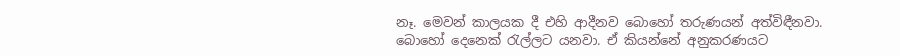නෑ. මෙවන් කාලයක දී එහි ආදීනව බොහෝ තරුණයන් අත්විඳීනවා. බොහෝ දෙනෙක් රැල්ලට යනවා. ඒ කියන්නේ අනුකරණයට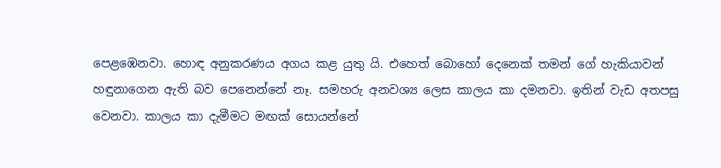පෙළඹෙනවා. හොඳ අනුකරණය අගය කළ යුතු යි. එහෙත් බොහෝ දෙනෙක් තමන් ගේ හැකියාවන් හඳුනාගෙන ඇති බව පෙනෙන්නේ නෑ. සමහරු අනවශ්‍ය ලෙස කාලය කා දමනවා. ඉතින් වැඩ අතපසු වෙනවා. කාලය කා දැමීමට මඟක් සොයන්නේ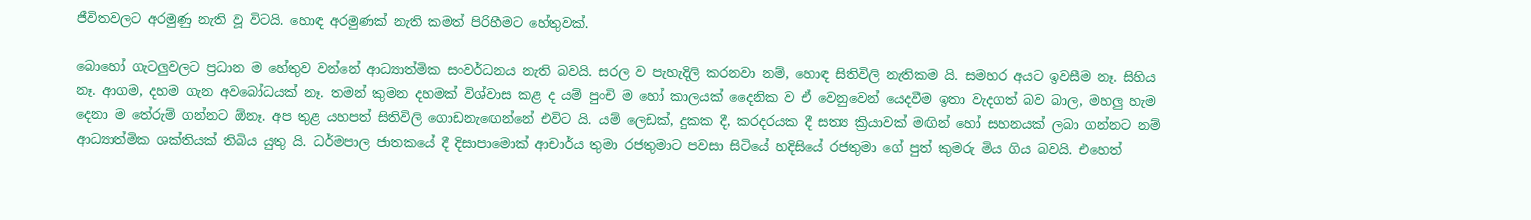ජීවිතවලට අරමුණු නැති වූ විටයි. හොඳ අරමුණක් නැති කමත් පිරිහීමට හේතුවක්.

බොහෝ ගැටලුවලට ප්‍රධාන ම හේතුව වන්නේ ආධ්‍යාත්මික සංවර්ධනය නැති බවයි. සරල ව පැහැදිලි කරනවා නම්, හොඳ සිතිවිලි නැතිකම යි. සමහර අයට ඉවසීම නෑ. සිහිය නෑ. ආගම, දහම ගැන අවබෝධයක් නෑ. තමන් කුමන දහමක් විශ්වාස කළ ද යම් පුංචි ම හෝ කාලයක් දෛනික ව ඒ වෙනුවෙන් යෙදවීම ඉතා වැදගත් බව බාල, මහලු හැම දෙනා ම තේරුම් ගන්නට ඕනෑ. අප තුළ යහපත් සිතිවිලි ගොඩනැඟෙන්නේ එවිට යි. යම් ලෙඩක්, දුකක දී, කරදරයක දී සත්‍ය ක්‍රියාවක් මඟින් හෝ සහනයක් ලබා ගන්නට නම් ආධ්‍යාත්මික ශක්තියක් තිබිය යුතු යි. ධර්මපාල ජාතකයේ දී දිසාපාමොක් ආචාර්ය තුමා රජතුමාට පවසා සිටියේ හදිසියේ රජතුමා ගේ පුත් කුමරු මිය ගිය බවයි. එහෙත්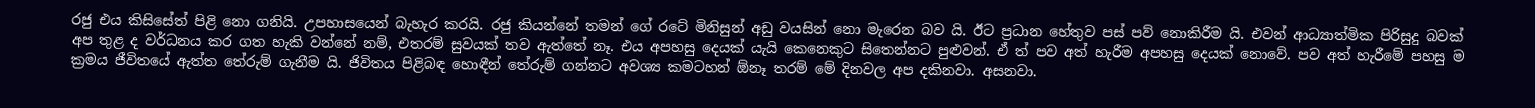රජු එය කිසිසේත් පිළි නො ගනියි. උපහාසයෙන් බැහැර කරයි. රජු කියන්නේ තමන් ගේ රටේ මිනිසුන් අඩු වයසින් නො මැරෙන බව යි. ඊට ප්‍රධාන හේතුව පස් පව් නොකිරීම යි. එවන් ආධ්‍යාත්මික පිරිසුදු බවක් අප තුළ ද වර්ධනය කර ගත හැකි වන්නේ නම්, එතරම් සුවයක් තව ඇත්තේ නෑ. එය අපහසු දෙයක් යැයි කෙනෙකුට සිතෙන්නට පුළුවන්. ඒ ත් පව අත් හැරීම අපහසු දෙයක් නොවේ. පව අත් හැරීමේ පහසු ම ක්‍රමය ජීවිතයේ ඇත්ත තේරුම් ගැනීම යි. ජිවිතය පිළිබඳ හොඳීන් තේරුම් ගන්නට අවශ්‍ය කමටහන් ඕනෑ තරම් මේ දිනවල අප දකිනවා. අසනවා.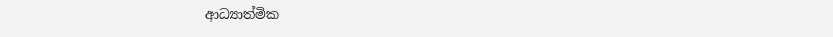ආධ්‍යාත්මික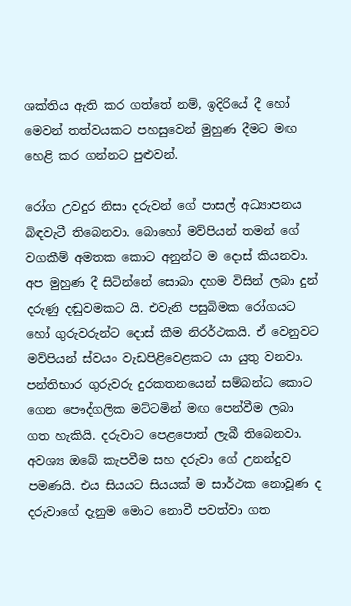ශක්තිය ඇති කර ගත්තේ නම්, ඉදිරියේ දී හෝ මෙවන් තත්වයකට පහසුවෙන් මුහුණ දීමට මඟ හෙළි කර ගන්නට පුළුවන්.

රෝග උවදුර නිසා දරුවන් ගේ පාසල් අධ්‍යාපනය බිඳවැටී තිබෙනවා. බොහෝ මව්පියන් තමන් ගේ වගකීම් අමතක කොට අනුන්ට ම දොස් කියනවා. අප මුහුණ දී සිටින්නේ සොබා දහම විසින් ලබා දුන් දරුණු දඬුවමකට යි. එවැනි පසුබිමක රෝගයට හෝ ගුරුවරුන්ට දොස් කීම නිරර්ථකයි. ඒ වෙනුවට මව්පියන් ස්වයං වැඩපිළිවෙළකට යා යුතු වනවා. පන්තිභාර ගුරුවරු දුරකතනයෙන් සම්බන්ධ කොට ගෙන පෞද්ගලික මට්ටමින් මඟ පෙන්වීම ලබා ගත හැකියි. දරුවාට පෙළපොත් ලැබී තිබෙනවා. අවශ්‍ය ඔබේ කැපවීම සහ දරුවා ගේ උනන්දුව පමණයි. එය සියයට සියයක් ම සාර්ථක නොවූණ ද දරුවාගේ දැනුම මොට නොවී පවත්වා ගත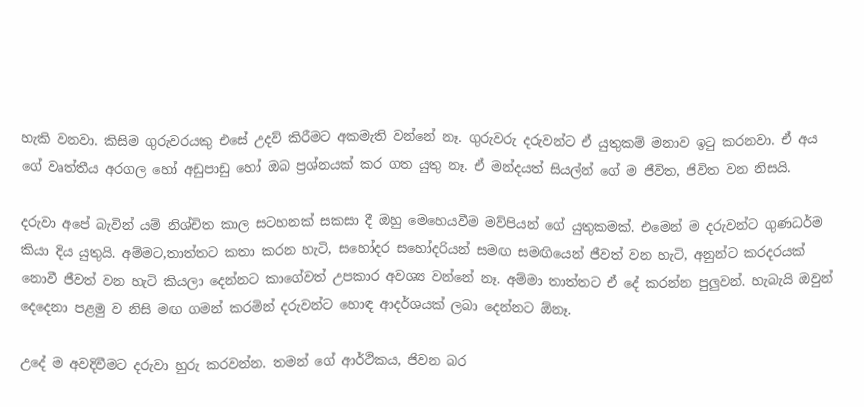හැකි වනවා. කිසිම ගුරුවරයකු එසේ උදව් කිරීමට අකමැති වන්නේ නෑ. ගුරුවරු දරුවන්ට ඒ යුතුකම් මනාව ඉටු කරනවා. ඒ අය ගේ වෘත්තීය අරගල හෝ අඩුපාඩු හෝ ඔබ ප්‍රශ්නයක් කර ගත යුතු නෑ. ඒ මන්දයත් සියල්න් ගේ ම ජීවිත, ජිවිත වන නිසයි.

දරුවා අපේ බැවින් යම් නිශ්චිත කාල සටහනක් සකසා දී ඔහු මෙහෙයවීම මව්පියන් ගේ යුතුකමක්. එමෙන් ම දරුවන්ට ගුණධර්ම කියා දිය යුතුයි. අම්මට,තාත්තට කතා කරන හැටි, සහෝදර සහෝදරියන් සමඟ සමඟියෙන් ජීවත් වන හැටි, අනුන්ට කරදරයක් නොවී ජීවත් වන හැටි කියලා දෙන්නට කාගේවත් උපකාර අවශ්‍ය වන්නේ නෑ. අම්මා තාත්තට ඒ දේ කරන්න පුලුවන්. හැබැයි ඔවුන් දෙදෙනා පළමු ව නිසි මඟ ගමන් කරමින් දරුවන්ට හොඳ ආදර්ශයක් ලබා දෙන්නට ඕනෑ.

උදේ ම අවදිවීමට දරුවා හුරු කරවන්න. තමන් ගේ ආර්ථිකය, ජිවන බර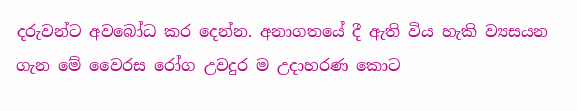දරුවන්ට අවබෝධ කර දෙන්න. අනාගතයේ දී ඇති විය හැකි ව්‍යසයන ගැන මේ වෛරස රෝග උවදුර ම උදාහරණ කොට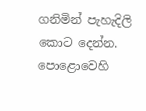ගනිමින් පැහැදිලි කොට දෙන්න. පොළොවෙහි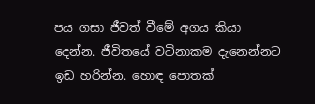පය ගසා ජීවත් වීමේ අගය කියා දෙන්න. ජීවිතයේ වටිනාකම දැනෙන්නට ඉඩ හරින්න. හොඳ පොතක්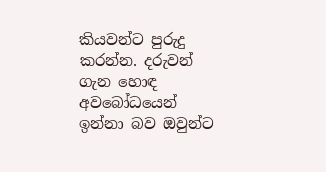කියවන්ට පුරුදු කරන්න. දරුවන් ගැන හොඳ අවබෝධයෙන් ඉන්නා බව ඔවුන්ට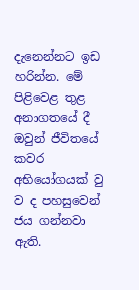දැනෙන්නට ඉඩ හරින්න. මේ පිළිවෙළ තුළ අනාගතයේ දී ඔවුන් ජීවිතයේ කවර අභියෝගයක් වු ව ද පහසුවෙන් ජය ගන්නවා ඇති.